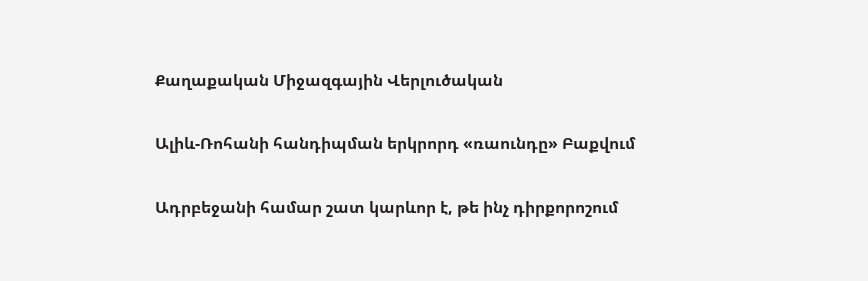Քաղաքական Միջազգային Վերլուծական

Ալիև-Ռոհանի հանդիպման երկրորդ «ռաունդը» Բաքվում

Ադրբեջանի համար շատ կարևոր է, թե ինչ դիրքորոշում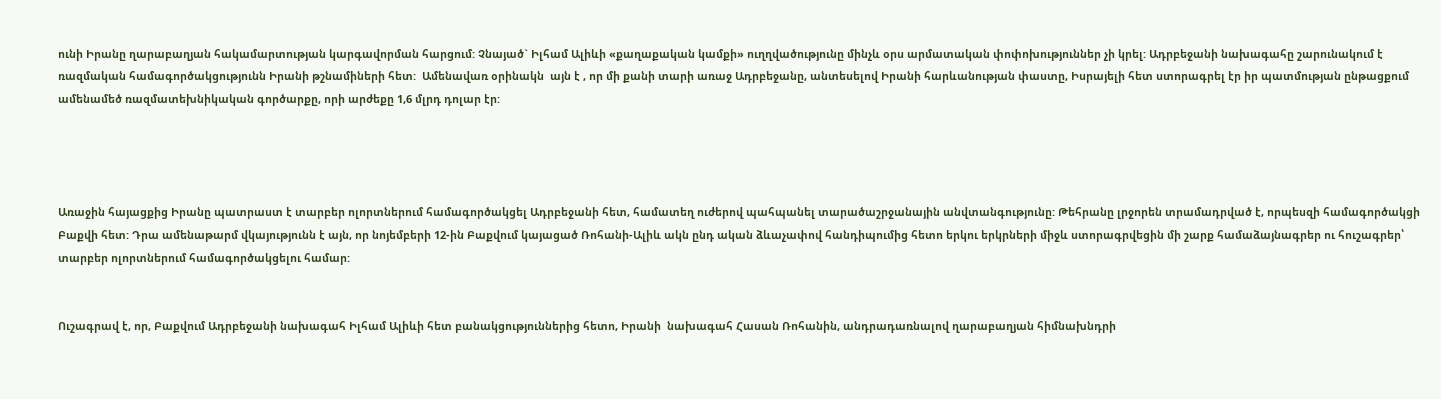ունի Իրանը ղարաբաղյան հակամարտության կարգավորման հարցում: Չնայած` Իլհամ Ալիևի «քաղաքական կամքի» ուղղվածությունը մինչև օրս արմատական փոփոխություններ չի կրել: Ադրբեջանի նախագահը շարունակում է ռազմական համագործակցությունն Իրանի թշնամիների հետ:  Ամենավառ օրինակն  այն է , որ մի քանի տարի առաջ Ադրբեջանը, անտեսելով Իրանի հարևանության փաստը, Իսրայելի հետ ստորագրել էր իր պատմության ընթացքում ամենամեծ ռազմատեխնիկական գործարքը, որի արժեքը 1,6 մլրդ դոլար էր:




Առաջին հայացքից Իրանը պատրաստ է տարբեր ոլորտներում համագործակցել Ադրբեջանի հետ, համատեղ ուժերով պահպանել տարածաշրջանային անվտանգությունը: Թեհրանը լրջորեն տրամադրված է, որպեսզի համագործակցի Բաքվի հետ: Դրա ամենաթարմ վկայությունն է այն, որ նոյեմբերի 12-ին Բաքվում կայացած Ռոհանի-Ալիև ակն ընդ ական ձևաչափով հանդիպումից հետո երկու երկրների միջև ստորագրվեցին մի շարք համաձայնագրեր ու հուշագրեր՝ տարբեր ոլորտներում համագործակցելու համար:


Ուշագրավ է, որ, Բաքվում Ադրբեջանի նախագահ Իլհամ Ալիևի հետ բանակցություններից հետո, Իրանի  նախագահ Հասան Ռոհանին, անդրադառնալով ղարաբաղյան հիմնախնդրի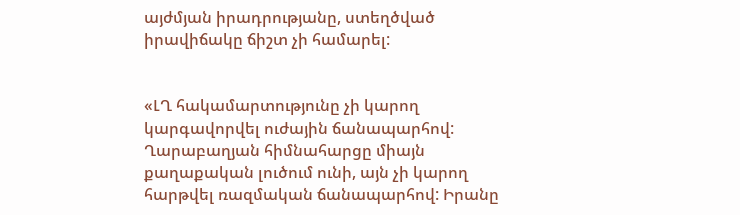այժմյան իրադրությանը, ստեղծված իրավիճակը ճիշտ չի համարել:


«ԼՂ հակամարտությունը չի կարող կարգավորվել ուժային ճանապարհով: Ղարաբաղյան հիմնահարցը միայն քաղաքական լուծում ունի, այն չի կարող հարթվել ռազմական ճանապարհով: Իրանը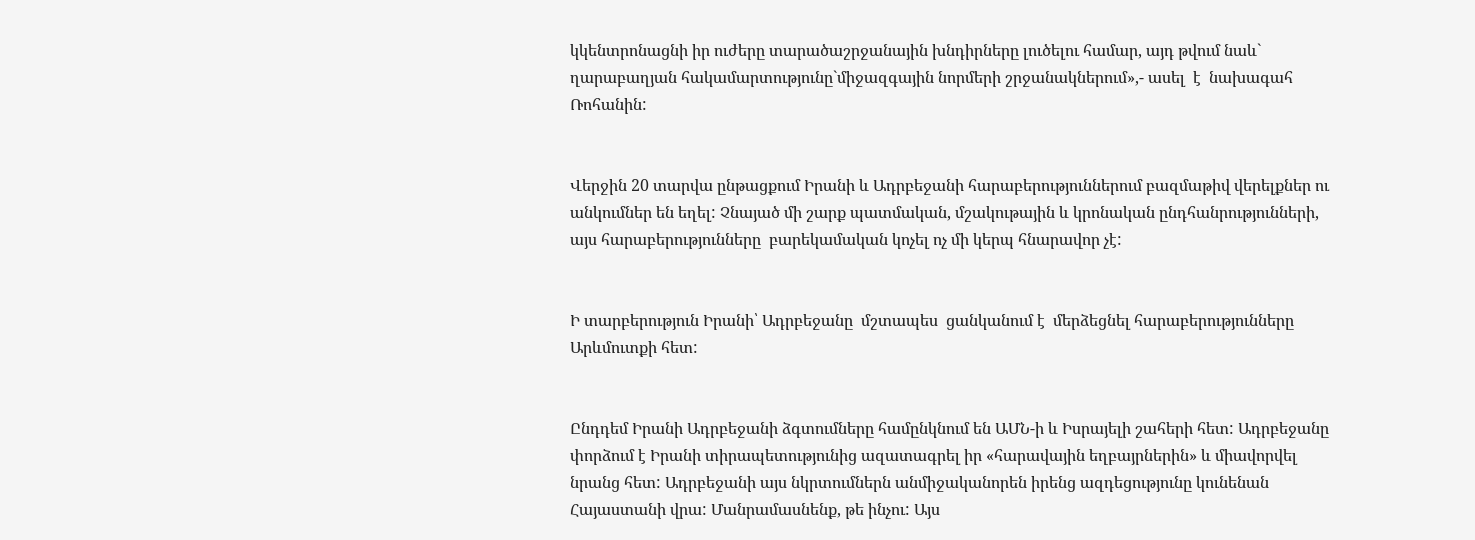կկենտրոնացնի իր ուժերը տարածաշրջանային խնդիրները լուծելու համար, այդ թվում նաև` ղարաբաղյան հակամարտությունը`միջազգային նորմերի շրջանակներում»,- ասել  է  նախագահ  Ռոհանին:


Վերջին 20 տարվա ընթացքում Իրանի և Ադրբեջանի հարաբերություններում բազմաթիվ վերելքներ ու անկումներ են եղել: Չնայած մի շարք պատմական, մշակութային և կրոնական ընդհանրությունների, այս հարաբերությունները  բարեկամական կոչել ոչ մի կերպ հնարավոր չէ:


Ի տարբերություն Իրանի՝ Ադրբեջանը  մշտապես  ցանկանում է  մերձեցնել հարաբերությունները Արևմուտքի հետ:


Ընդդեմ Իրանի Ադրբեջանի ձգտումները համընկնում են ԱՄՆ-ի և Իսրայելի շահերի հետ: Ադրբեջանը փորձում է Իրանի տիրապետությունից ազատագրել իր «հարավային եղբայրներին» և միավորվել նրանց հետ: Ադրբեջանի այս նկրտումներն անմիջականորեն իրենց ազդեցությունը կունենան Հայաստանի վրա: Մանրամասնենք, թե ինչու: Այս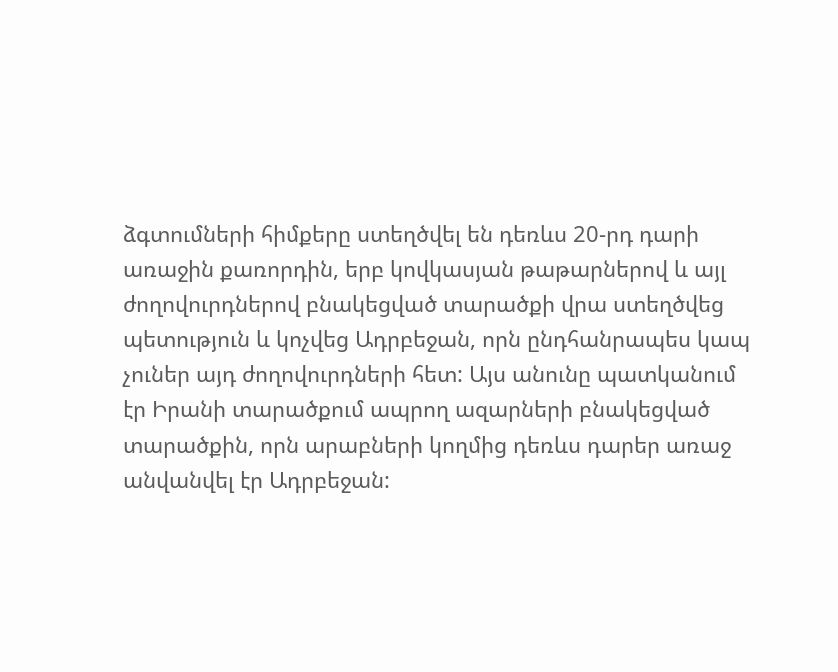ձգտումների հիմքերը ստեղծվել են դեռևս 20-րդ դարի առաջին քառորդին, երբ կովկասյան թաթարներով և այլ ժողովուրդներով բնակեցված տարածքի վրա ստեղծվեց պետություն և կոչվեց Ադրբեջան, որն ընդհանրապես կապ չուներ այդ ժողովուրդների հետ: Այս անունը պատկանում էր Իրանի տարածքում ապրող ազարների բնակեցված տարածքին, որն արաբների կողմից դեռևս դարեր առաջ անվանվել էր Ադրբեջան: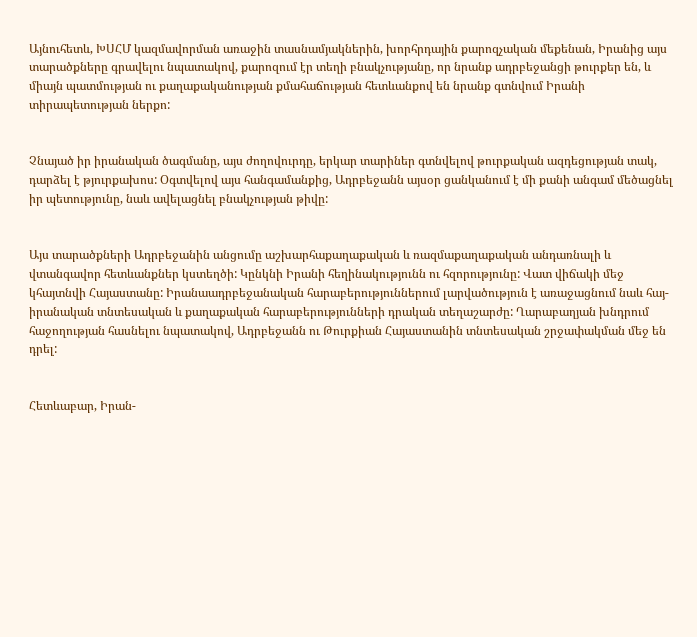Այնուհետև, ԽՍՀՄ կազմավորման առաջին տասնամյակներին, խորհրդային քարոզչական մեքենան, Իրանից այս տարածքները գրավելու նպատակով, քարոզում էր տեղի բնակչությանը, որ նրանք ադրբեջանցի թուրքեր են, և միայն պատմության ու քաղաքականության քմահաճության հետևանքով են նրանք գտնվում Իրանի տիրապետության ներքո:


Չնայած իր իրանական ծագմանը, այս ժողովուրդը, երկար տարիներ գտնվելով թուրքական ազդեցության տակ, դարձել է թյուրքախոս: Օգտվելով այս հանգամանքից, Ադրբեջանն այսօր ցանկանում է մի քանի անգամ մեծացնել իր պետությունը, նաև ավելացնել բնակչության թիվը:


Այս տարածքների Ադրբեջանին անցումը աշխարհաքաղաքական և ռազմաքաղաքական անդառնալի և վտանգավոր հետևանքներ կստեղծի: Կընկնի Իրանի հեղինակությունն ու հզորությունը: Վատ վիճակի մեջ կհայտնվի Հայաստանը: Իրանաադրբեջանական հարաբերություններում լարվածություն է առաջացնում նաև հայ-իրանական տնտեսական և քաղաքական հարաբերությունների դրական տեղաշարժը: Ղարաբաղյան խնդրում հաջողության հասնելու նպատակով, Ադրբեջանն ու Թուրքիան Հայաստանին տնտեսական շրջափակման մեջ են դրել:


Հետևաբար, Իրան-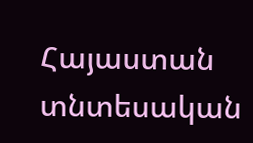Հայաստան տնտեսական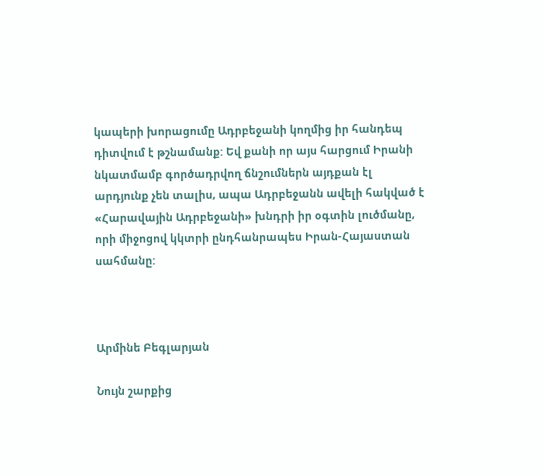կապերի խորացումը Ադրբեջանի կողմից իր հանդեպ դիտվում է թշնամանք: Եվ քանի որ այս հարցում Իրանի նկատմամբ գործադրվող ճնշումներն այդքան էլ արդյունք չեն տալիս, ապա Ադրբեջանն ավելի հակված է «Հարավային Ադրբեջանի» խնդրի իր օգտին լուծմանը, որի միջոցով կկտրի ընդհանրապես Իրան-Հայաստան սահմանը:



Արմինե Բեգլարյան

Նույն շարքից